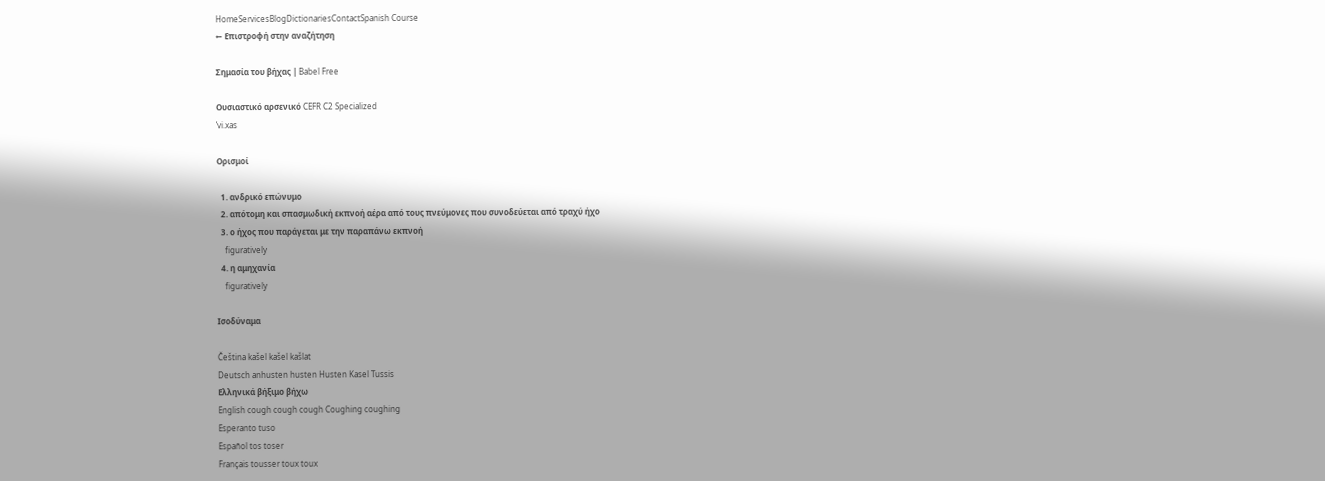HomeServicesBlogDictionariesContactSpanish Course
← Επιστροφή στην αναζήτηση

Σημασία του βήχας | Babel Free

Ουσιαστικό αρσενικό CEFR C2 Specialized
ˈvi.xas

Ορισμοί

  1. ανδρικό επώνυμο
  2. απότομη και σπασμωδική εκπνοή αέρα από τους πνεύμονες που συνοδεύεται από τραχύ ήχο
  3. ο ήχος που παράγεται με την παραπάνω εκπνοή
    figuratively
  4. η αμηχανία
    figuratively

Ισοδύναμα

Čeština kašel kašel kašlat
Deutsch anhusten husten Husten Kasel Tussis
Ελληνικά βήξιμο βήχω
English cough cough cough Coughing coughing
Esperanto tuso
Español tos toser
Français tousser toux toux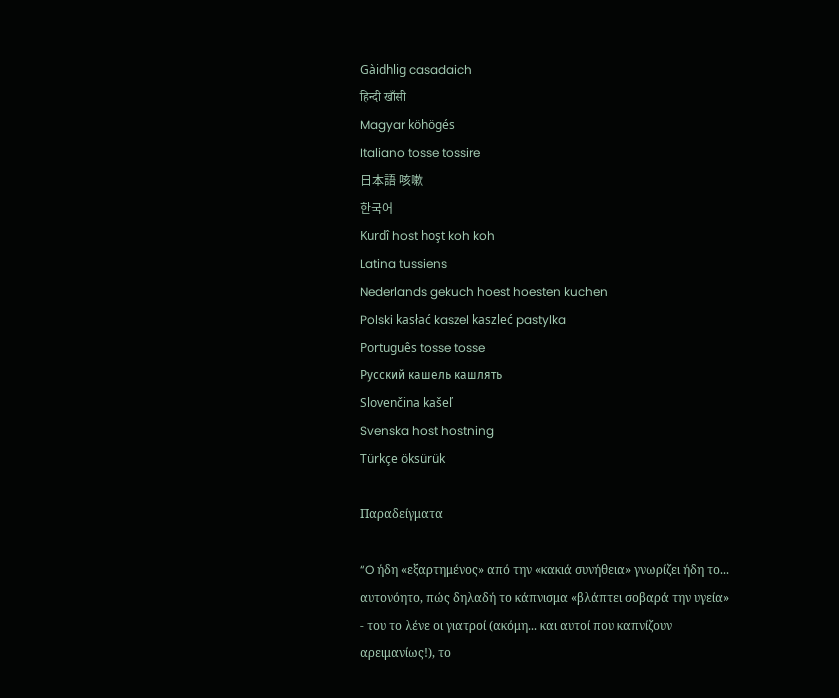Gàidhlig casadaich
हिन्दी खाँसी
Magyar köhögés
Italiano tosse tossire
日本語 咳嗽
한국어
Kurdî host hoşt koh koh
Latina tussiens
Nederlands gekuch hoest hoesten kuchen
Polski kasłać kaszel kaszleć pastylka
Português tosse tosse
Русский кашель кашлять
Slovenčina kašeľ
Svenska host hostning
Türkçe öksürük

Παραδείγματα

“O ήδη «εξαρτημένος» από την «κακιά συνήθεια» γνωρίζει ήδη το... αυτονόητο, πώς δηλαδή το κάπνισμα «βλάπτει σοβαρά την υγεία» - του το λένε οι γιατροί (ακόμη... και αυτοί που καπνίζουν αρειμανίως!), το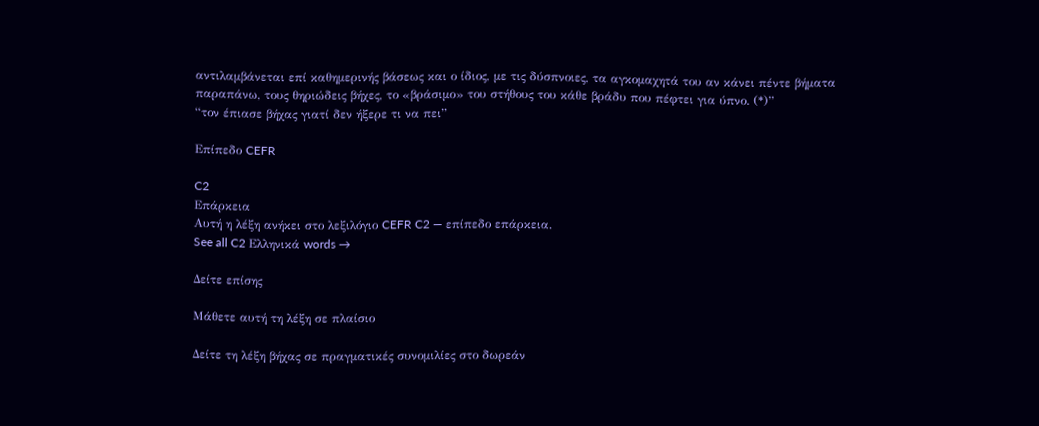αντιλαμβάνεται επί καθημερινής βάσεως και ο ίδιος, με τις δύσπνοιες, τα αγκομαχητά του αν κάνει πέντε βήματα παραπάνω, τους θηριώδεις βήχες, το «βράσιμο» του στήθους του κάθε βράδυ που πέφτει για ύπνο. (*)”
“τον έπιασε βήχας γιατί δεν ήξερε τι να πει”

Επίπεδο CEFR

C2
Επάρκεια
Αυτή η λέξη ανήκει στο λεξιλόγιο CEFR C2 — επίπεδο επάρκεια.
See all C2 Ελληνικά words →

Δείτε επίσης

Μάθετε αυτή τη λέξη σε πλαίσιο

Δείτε τη λέξη βήχας σε πραγματικές συνομιλίες στο δωρεάν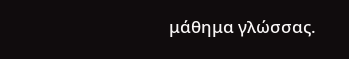μάθημα γλώσσας.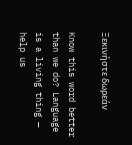Ξεκινήστε δωρεάν

Know this word better than we do? Language is a living thing — help us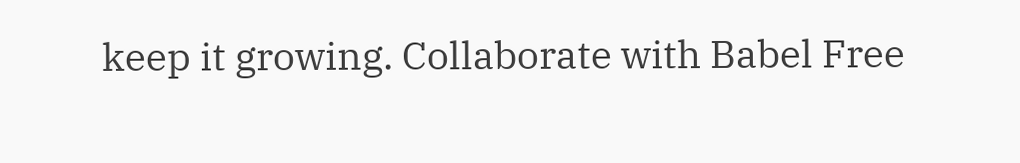keep it growing. Collaborate with Babel Free